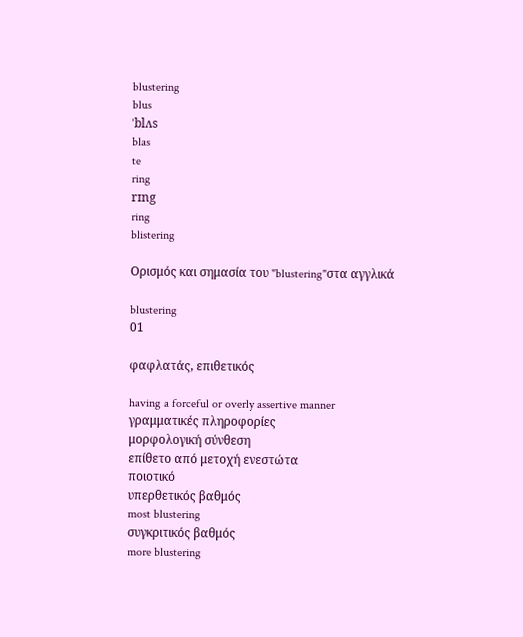blustering
blus
ˈblʌs
blas
te
ring
rɪng
ring
blistering

Ορισμός και σημασία του "blustering"στα αγγλικά

blustering
01

φαφλατάς, επιθετικός

having a forceful or overly assertive manner
γραμματικές πληροφορίες
μορφολογική σύνθεση
επίθετο από μετοχή ενεστώτα
ποιοτικό
υπερθετικός βαθμός
most blustering
συγκριτικός βαθμός
more blustering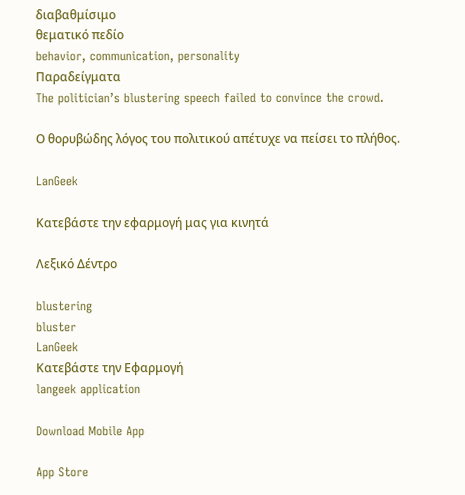διαβαθμίσιμο
θεματικό πεδίο
behavior, communication, personality
Παραδείγματα
The politician’s blustering speech failed to convince the crowd.

Ο θορυβώδης λόγος του πολιτικού απέτυχε να πείσει το πλήθος.

LanGeek

Κατεβάστε την εφαρμογή μας για κινητά

Λεξικό Δέντρο

blustering
bluster
LanGeek
Κατεβάστε την Εφαρμογή
langeek application

Download Mobile App

App Store